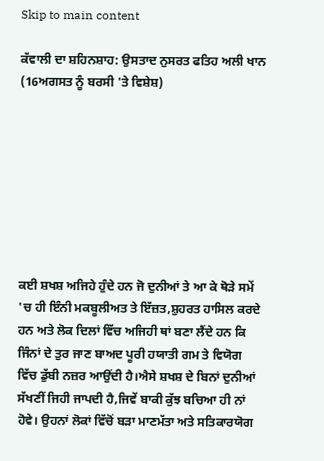Skip to main content

ਕੱਵਾਲੀ ਦਾ ਸ਼ਹਿਨਸ਼ਾਹ: ਉਸਤਾਦ ਨੁਸਰਤ ਫਤਿਹ ਅਲੀ ਖਾਨ (16ਅਗਸਤ ਨੂੰ ਬਰਸੀ 'ਤੇ ਵਿਸ਼ੇਸ਼)








ਕਈ ਸ਼ਖਸ਼ ਅਜਿਹੇ ਹੁੰਦੇ ਹਨ ਜੋ ਦੁਨੀਆਂ ਤੇ ਆ ਕੇ ਥੋੜੇ ਸਮੇਂ 'ਚ ਹੀ ਇੰਨੀ ਮਕਬੂਲੀਅਤ ਤੇ ਇੱਜ਼ਤ,ਸ਼ੁਹਰਤ ਹਾਸਿਲ ਕਰਦੇ ਹਨ ਅਤੇ ਲੋਕ ਦਿਲਾਂ ਵਿੱਚ ਅਜਿਹੀ ਥਾਂ ਬਣਾ ਲੈਂਦੇ ਹਨ ਕਿ ਜਿੰਨਾਂ ਦੇ ਤੁਰ ਜਾਣ ਬਾਅਦ ਪੂਰੀ ਹਯਾਤੀ ਗਮ ਤੇ ਵਿਯੋਗ ਵਿੱਚ ਡੁੱਬੀ ਨਜ਼ਰ ਆਉਂਦੀ ਹੈ।ਐਸੇ ਸ਼ਖਸ਼ ਦੇ ਬਿਨਾਂ ਦੁਨੀਆਂ ਸੱਖਣੀਂ ਜਿਹੀ ਜਾਪਦੀ ਹੈ,ਜਿਵੇਂ ਬਾਕੀ ਕੁੱਝ ਬਚਿਆ ਹੀ ਨਾਂ ਹੋਵੇ। ਉਹਨਾਂ ਲੋਕਾਂ ਵਿੱਚੋਂ ਬੜਾ ਮਾਣਮੱਤਾ ਅਤੇ ਸਤਿਕਾਰਯੋਗ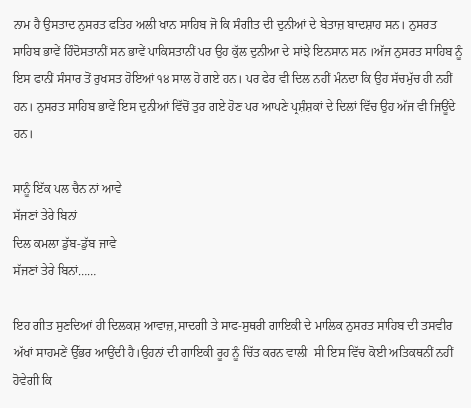ਨਾਮ ਹੈ ਉਸਤਾਦ ਨੁਸਰਤ ਫਤਿਹ ਅਲੀ ਖਾਨ ਸਾਹਿਬ ਜੋ ਕਿ ਸੰਗੀਤ ਦੀ ਦੁਨੀਆਂ ਦੇ ਬੇਤਾਜ਼ ਬਾਦਸ਼ਾਹ ਸਨ। ਨੁਸਰਤ ਸਾਹਿਬ ਭਾਵੇਂ ਹਿੰਦੋਸਤਾਨੀਂ ਸਨ ਭਾਵੇਂ ਪਾਕਿਸਤਾਨੀਂ ਪਰ ਉਹ ਕੁੱਲ ਦੁਨੀਆ ਦੇ ਸਾਂਝੇ ਇਨਸਾਨ ਸਨ ।ਅੱਜ ਨੁਸਰਤ ਸਾਹਿਬ ਨੂੰ ਇਸ ਫਾਨੀਂ ਸੰਸਾਰ ਤੋਂ ਰੁਖਸਤ ਹੋਇਆਂ ੧੪ ਸਾਲ ਹੋ ਗਏ ਹਨ। ਪਰ ਫੇਰ ਵੀ ਦਿਲ ਨਹੀਂ ਮੰਨਦਾ ਕਿ ਉਹ ਸੱਚਮੁੱਚ ਹੀ ਨਹੀਂ ਹਨ। ਨੁਸਰਤ ਸਾਹਿਬ ਭਾਵੇਂ ਇਸ ਦੁਨੀਆਂ ਵਿੱਚੋਂ ਤੁਰ ਗਏ ਹੋਣ ਪਰ ਆਪਣੇ ਪ੍ਰਸ਼ੰਸ਼ਕਾਂ ਦੇ ਦਿਲਾਂ ਵਿੱਚ ਉਹ ਅੱਜ ਵੀ ਜਿਊਂਦੇ ਹਨ।

ਸਾਨੂੰ ਇੱਕ ਪਲ ਚੈਨ ਨਾਂ ਆਵੇ
ਸੱਜਣਾਂ ਤੇਰੇ ਬਿਨਾਂ
ਦਿਲ ਕਮਲਾ ਡੁੱਬ-ਡੁੱਬ ਜਾਵੇ
ਸੱਜਣਾਂ ਤੇਰੇ ਬਿਨਾਂ……

ਇਹ ਗੀਤ ਸੁਣਦਿਆਂ ਹੀ ਦਿਲਕਸ਼ ਆਵਾਜ਼,ਸਾਦਗੀ ਤੇ ਸਾਫ-ਸੁਥਰੀ ਗਾਇਕੀ ਦੇ ਮਾਲਿਕ ਨੁਸਰਤ ਸਾਹਿਬ ਦੀ ਤਸਵੀਰ ਅੱਖਾਂ ਸਾਹਮਣੇਂ ਉੱਭਰ ਆਉਂਦੀ ਹੈ।ਉਹਨਾਂ ਦੀ ਗਾਇਕੀ ਰੂਹ ਨੂੰ ਚਿੱਤ ਕਰਨ ਵਾਲੀ  ਸੀ ਇਸ ਵਿੱਚ ਕੋਈ ਅਤਿਕਥਨੀਂ ਨਹੀਂ ਹੋਵੇਗੀ ਕਿ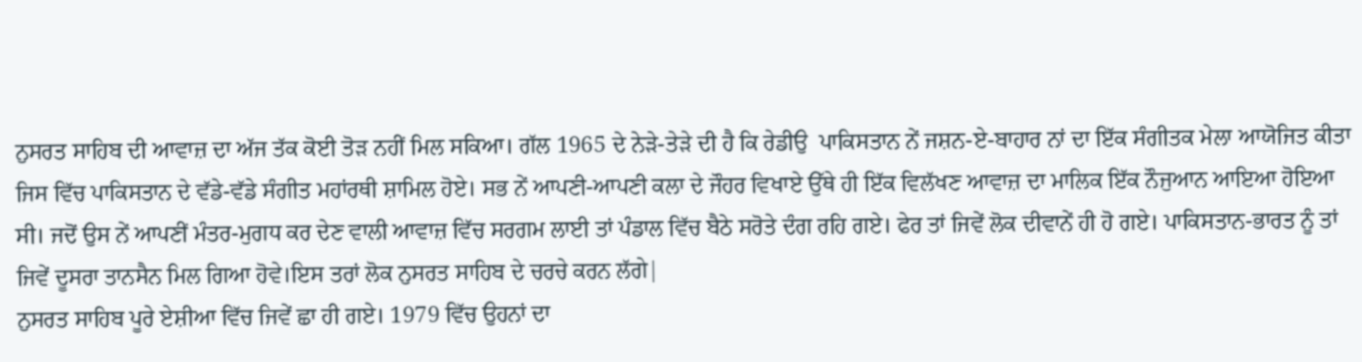ਨੁਸਰਤ ਸਾਹਿਬ ਦੀ ਆਵਾਜ਼ ਦਾ ਅੱਜ ਤੱਕ ਕੋਈ ਤੋੜ ਨਹੀਂ ਮਿਲ ਸਕਿਆ। ਗੱਲ 1965 ਦੇ ਨੇੜੇ-ਤੇੜੇ ਦੀ ਹੈ ਕਿ ਰੇਡੀਉ  ਪਾਕਿਸਤਾਨ ਨੇਂ ਜਸ਼ਨ-ਏ-ਬਾਹਾਰ ਨਾਂ ਦਾ ਇੱਕ ਸੰਗੀਤਕ ਮੇਲਾ ਆਯੋਜਿਤ ਕੀਤਾ ਜਿਸ ਵਿੱਚ ਪਾਕਿਸਤਾਨ ਦੇ ਵੱਡੇ-ਵੱਡੇ ਸੰਗੀਤ ਮਹਾਂਰਥੀ ਸ਼ਾਮਿਲ ਹੋਏ। ਸਭ ਨੇਂ ਆਪਣੀ-ਆਪਣੀ ਕਲਾ ਦੇ ਜੌਹਰ ਵਿਖਾਏ ਉੱਥੇ ਹੀ ਇੱਕ ਵਿਲੱਖਣ ਆਵਾਜ਼ ਦਾ ਮਾਲਿਕ ਇੱਕ ਨੌਜੁਆਨ ਆਇਆ ਹੋਇਆ ਸੀ। ਜਦੋਂ ਉਸ ਨੇਂ ਆਪਣੀਂ ਮੰਤਰ-ਮੁਗਧ ਕਰ ਦੇਣ ਵਾਲੀ ਆਵਾਜ਼ ਵਿੱਚ ਸਰਗਮ ਲਾਈ ਤਾਂ ਪੰਡਾਲ ਵਿੱਚ ਬੈਠੇ ਸਰੋਤੇ ਦੰਗ ਰਹਿ ਗਏ। ਫੇਰ ਤਾਂ ਜਿਵੇਂ ਲੋਕ ਦੀਵਾਨੇਂ ਹੀ ਹੋ ਗਏ। ਪਾਕਿਸਤਾਨ-ਭਾਰਤ ਨੂੰ ਤਾਂ ਜਿਵੇਂ ਦੂਸਰਾ ਤਾਨਸੈਨ ਮਿਲ ਗਿਆ ਹੋਵੇ।ਇਸ ਤਰਾਂ ਲੋਕ ਨੁਸਰਤ ਸਾਹਿਬ ਦੇ ਚਰਚੇ ਕਰਨ ਲੱਗੇ|
ਨੁਸਰਤ ਸਾਹਿਬ ਪੂਰੇ ਏਸ਼ੀਆ ਵਿੱਚ ਜਿਵੇਂ ਛਾ ਹੀ ਗਏ। 1979 ਵਿੱਚ ਉਹਨਾਂ ਦਾ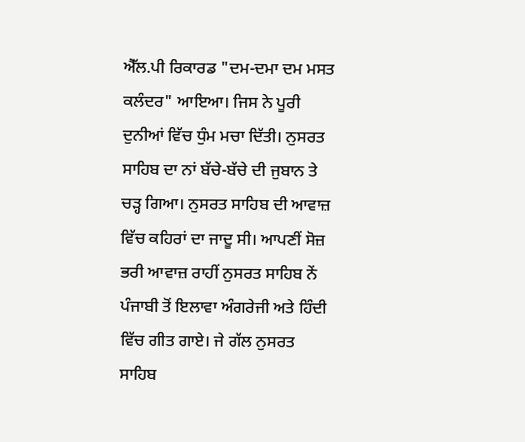ਐੱਲ.ਪੀ ਰਿਕਾਰਡ "ਦਮ-ਦਮਾ ਦਮ ਮਸਤ ਕਲੰਦਰ" ਆਇਆ। ਜਿਸ ਨੇ ਪੂਰੀ ਦੁਨੀਆਂ ਵਿੱਚ ਧੁੰਮ ਮਚਾ ਦਿੱਤੀ। ਨੁਸਰਤ ਸਾਹਿਬ ਦਾ ਨਾਂ ਬੱਚੇ-ਬੱਚੇ ਦੀ ਜੁਬਾਨ ਤੇ ਚੜ੍ਹ ਗਿਆ। ਨੁਸਰਤ ਸਾਹਿਬ ਦੀ ਆਵਾਜ਼ ਵਿੱਚ ਕਹਿਰਾਂ ਦਾ ਜਾਦੂ ਸੀ। ਆਪਣੀਂ ਸੋਜ਼ ਭਰੀ ਆਵਾਜ਼ ਰਾਹੀਂ ਨੁਸਰਤ ਸਾਹਿਬ ਨੇਂ ਪੰਜਾਬੀ ਤੋਂ ਇਲਾਵਾ ਅੰਗਰੇਜੀ ਅਤੇ ਹਿੰਦੀ ਵਿੱਚ ਗੀਤ ਗਾਏ। ਜੇ ਗੱਲ ਨੁਸਰਤ ਸਾਹਿਬ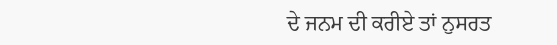ਦੇ ਜਨਮ ਦੀ ਕਰੀਏ ਤਾਂ ਨੁਸਰਤ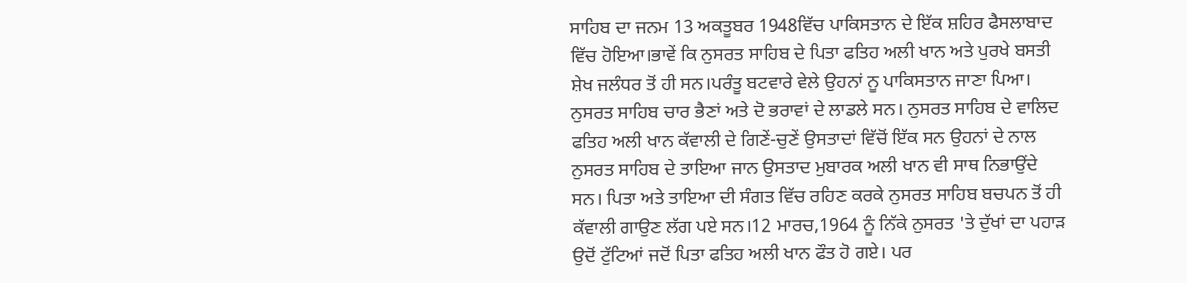ਸਾਹਿਬ ਦਾ ਜਨਮ 13 ਅਕਤੂਬਰ 1948ਵਿੱਚ ਪਾਕਿਸਤਾਨ ਦੇ ਇੱਕ ਸ਼ਹਿਰ ਫੈਸਲਾਬਾਦ ਵਿੱਚ ਹੋਇਆ।ਭਾਵੇਂ ਕਿ ਨੁਸਰਤ ਸਾਹਿਬ ਦੇ ਪਿਤਾ ਫਤਿਹ ਅਲੀ ਖਾਨ ਅਤੇ ਪੁਰਖੇ ਬਸਤੀ ਸ਼ੇਖ ਜਲੰਧਰ ਤੋਂ ਹੀ ਸਨ।ਪਰੰਤੂ ਬਟਵਾਰੇ ਵੇਲੇ ਉਹਨਾਂ ਨੂ ਪਾਕਿਸਤਾਨ ਜਾਣਾ ਪਿਆ। ਨੁਸਰਤ ਸਾਹਿਬ ਚਾਰ ਭੈਣਾਂ ਅਤੇ ਦੋ ਭਰਾਵਾਂ ਦੇ ਲਾਡਲੇ ਸਨ। ਨੁਸਰਤ ਸਾਹਿਬ ਦੇ ਵਾਲਿਦ ਫਤਿਹ ਅਲੀ ਖਾਨ ਕੱਵਾਲੀ ਦੇ ਗਿਣੇਂ-ਚੁਣੇਂ ਉਸਤਾਦਾਂ ਵਿੱਚੋਂ ਇੱਕ ਸਨ ਉਹਨਾਂ ਦੇ ਨਾਲ ਨੁਸਰਤ ਸਾਹਿਬ ਦੇ ਤਾਇਆ ਜਾਨ ਉਸਤਾਦ ਮੁਬਾਰਕ ਅਲੀ ਖਾਨ ਵੀ ਸਾਥ ਨਿਭਾਉਂਦੇ ਸਨ। ਪਿਤਾ ਅਤੇ ਤਾਇਆ ਦੀ ਸੰਗਤ ਵਿੱਚ ਰਹਿਣ ਕਰਕੇ ਨੁਸਰਤ ਸਾਹਿਬ ਬਚਪਨ ਤੋਂ ਹੀ ਕੱਵਾਲੀ ਗਾਉਣ ਲੱਗ ਪਏ ਸਨ।12 ਮਾਰਚ,1964 ਨੂੰ ਨਿੱਕੇ ਨੁਸਰਤ 'ਤੇ ਦੁੱਖਾਂ ਦਾ ਪਹਾੜ ਉਦੋਂ ਟੁੱਟਿਆਂ ਜਦੋਂ ਪਿਤਾ ਫਤਿਹ ਅਲੀ ਖਾਨ ਫੌਤ ਹੋ ਗਏ। ਪਰ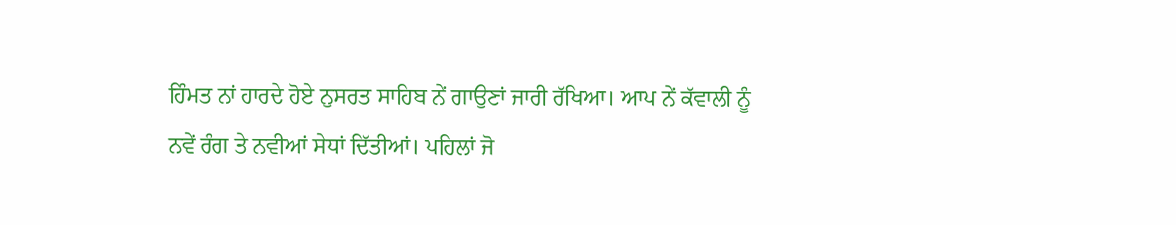ਹਿੰਮਤ ਨਾਂ ਹਾਰਦੇ ਹੋਏ ਨੁਸਰਤ ਸਾਹਿਬ ਨੇਂ ਗਾਉਣਾਂ ਜਾਰੀ ਰੱਖਿਆ। ਆਪ ਨੇਂ ਕੱਵਾਲੀ ਨੂੰ ਨਵੇਂ ਰੰਗ ਤੇ ਨਵੀਆਂ ਸੇਧਾਂ ਦਿੱਤੀਆਂ। ਪਹਿਲਾਂ ਜੋ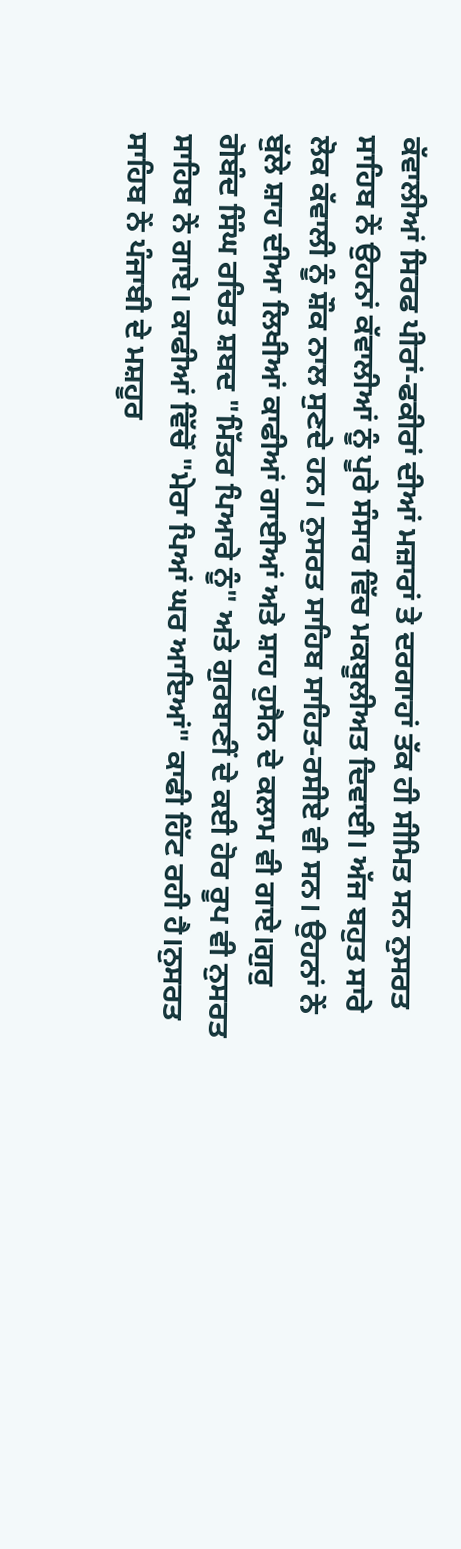ਕੱਵਾਲੀਆਂ ਸਿਰਫ ਪੀਰਾਂ-ਫਕੀਰਾਂ ਦੀਆਂ ਮਜ਼ਾਰਾਂ ਤੇ ਦਰਗਾਹਾਂ ਤੱਕ ਹੀ ਸੀਮਿਤ ਸਨ ਨੁਸਰਤ ਸਾਹਿਬ ਨੇਂ ਉਹਨਾਂ ਕੱਵਾਲੀਆਂ ਨੂੰ ਪੂਰੇ ਸੰਸਾਰ ਵਿੱਚ ਮਕਬੂਲੀਅਤ ਦਿਵਾਈ। ਅੱਜ ਬਹੁਤ ਸਾਰੇ ਲੋਕ ਕੱਵਾਲੀ ਨੂੰ ਸ਼ੌਕ ਨਾਲ ਸੁਣਦੇ ਹਨ। ਨੁਸਰਤ ਸਾਹਿਬ ਸਾਹਿਤ-ਰਸੀਏ ਵੀ ਸਨ। ਉਹਨਾਂ ਨੇਂ ਬੁੱਲੇ ਸ਼ਾਹ ਦੀਆ ਲਿਖੀਆਂ ਕਾਫੀਆਂ ਗਾਈਆਂ ਅਤੇ ਸ਼ਾਹ ਹੁਸੈਨ ਦੇ ਕਲਾਮ ਵੀ ਗਾਏ।ਗੁਰੁ ਗੋਬੰਦ ਸਿੰਘ ਰਚਿਤ ਸ਼ਬਦ "ਮਿੱਤਰ ਪਿਆਰੇ ਨੂੰ" ਅਤੇ ਗੁਰਬਾਣੀਂ ਦੇ ਕਈ ਹੋਰ ਰੂਪ ਵੀ ਨੁਸਰਤ ਸਾਹਿਬ ਨੇਂ ਗਾਏ। ਕਾਫੀਆਂ ਵਿੱਚੋਂ "ਮੇਰਾ ਪਿਆਂ ਘਰ ਆਇਆਂ" ਕਾਫੀ ਹਿੱਟ ਰਹੀ ਹੈ।ਨੁਸਰਤ ਸਾਹਿਬ ਨੇਂ ਪੰਜਾਬੀ ਦੇ ਮਸ਼ਹੂਰ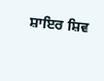ਸ਼ਾਇਰ ਸ਼ਿਵ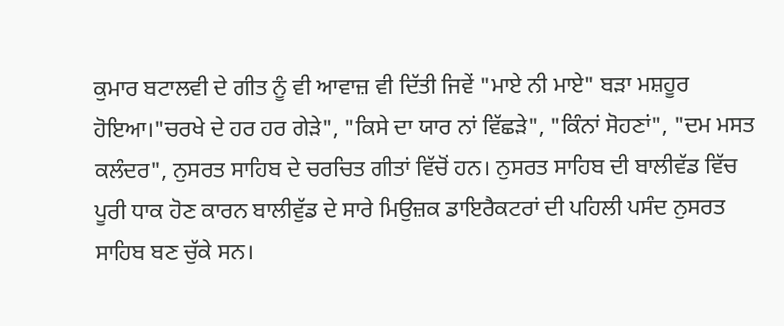ਕੁਮਾਰ ਬਟਾਲਵੀ ਦੇ ਗੀਤ ਨੂੰ ਵੀ ਆਵਾਜ਼ ਵੀ ਦਿੱਤੀ ਜਿਵੇਂ "ਮਾਏ ਨੀ ਮਾਏ" ਬੜਾ ਮਸ਼ਹੂਰ ਹੋਇਆ।"ਚਰਖੇ ਦੇ ਹਰ ਹਰ ਗੇੜੇ", "ਕਿਸੇ ਦਾ ਯਾਰ ਨਾਂ ਵਿੱਛੜੇ", "ਕਿੰਨਾਂ ਸੋਹਣਾਂ", "ਦਮ ਮਸਤ ਕਲੰਦਰ", ਨੁਸਰਤ ਸਾਹਿਬ ਦੇ ਚਰਚਿਤ ਗੀਤਾਂ ਵਿੱਚੋਂ ਹਨ। ਨੁਸਰਤ ਸਾਹਿਬ ਦੀ ਬਾਲੀਵੱਡ ਵਿੱਚ  ਪੂਰੀ ਧਾਕ ਹੋਣ ਕਾਰਨ ਬਾਲੀਵੁੱਡ ਦੇ ਸਾਰੇ ਮਿਉਜ਼ਕ ਡਾਇਰੈਕਟਰਾਂ ਦੀ ਪਹਿਲੀ ਪਸੰਦ ਨੁਸਰਤ ਸਾਹਿਬ ਬਣ ਚੁੱਕੇ ਸਨ।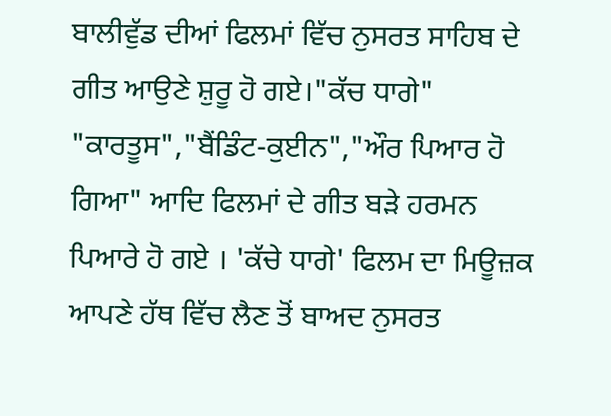ਬਾਲੀਵੁੱਡ ਦੀਆਂ ਫਿਲਮਾਂ ਵਿੱਚ ਨੁਸਰਤ ਸਾਹਿਬ ਦੇ ਗੀਤ ਆਉਣੇ ਸ਼ੁਰੂ ਹੋ ਗਏ।"ਕੱਚ ਧਾਗੇ" "ਕਾਰਤੂਸ","ਬੈਂਡਿੰਟ-ਕੁਈਨ","ਔਰ ਪਿਆਰ ਹੋ ਗਿਆ" ਆਦਿ ਫਿਲਮਾਂ ਦੇ ਗੀਤ ਬੜੇ ਹਰਮਨ ਪਿਆਰੇ ਹੋ ਗਏ । 'ਕੱਚੇ ਧਾਗੇ' ਫਿਲਮ ਦਾ ਮਿਊਜ਼ਕ ਆਪਣੇ ਹੱਥ ਵਿੱਚ ਲੈਣ ਤੋਂ ਬਾਅਦ ਨੁਸਰਤ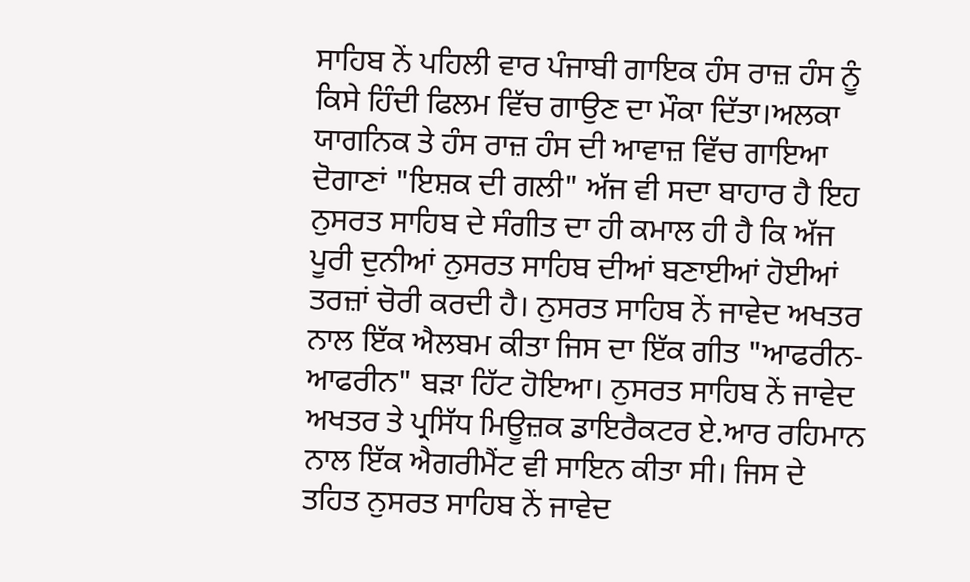ਸਾਹਿਬ ਨੇਂ ਪਹਿਲੀ ਵਾਰ ਪੰਜਾਬੀ ਗਾਇਕ ਹੰਸ ਰਾਜ਼ ਹੰਸ ਨੂੰ ਕਿਸੇ ਹਿੰਦੀ ਫਿਲਮ ਵਿੱਚ ਗਾਉਣ ਦਾ ਮੌਕਾ ਦਿੱਤਾ।ਅਲਕਾ ਯਾਗਨਿਕ ਤੇ ਹੰਸ ਰਾਜ਼ ਹੰਸ ਦੀ ਆਵਾਜ਼ ਵਿੱਚ ਗਾਇਆ ਦੋਗਾਣਾਂ "ਇਸ਼ਕ ਦੀ ਗਲੀ" ਅੱਜ ਵੀ ਸਦਾ ਬਾਹਾਰ ਹੈ ਇਹ ਨੁਸਰਤ ਸਾਹਿਬ ਦੇ ਸੰਗੀਤ ਦਾ ਹੀ ਕਮਾਲ ਹੀ ਹੈ ਕਿ ਅੱਜ ਪੂਰੀ ਦੁਨੀਆਂ ਨੁਸਰਤ ਸਾਹਿਬ ਦੀਆਂ ਬਣਾਈਆਂ ਹੋਈਆਂ ਤਰਜ਼ਾਂ ਚੋਰੀ ਕਰਦੀ ਹੈ। ਨੁਸਰਤ ਸਾਹਿਬ ਨੇਂ ਜਾਵੇਦ ਅਖਤਰ ਨਾਲ ਇੱਕ ਐਲਬਮ ਕੀਤਾ ਜਿਸ ਦਾ ਇੱਕ ਗੀਤ "ਆਫਰੀਨ-ਆਫਰੀਨ" ਬੜਾ ਹਿੱਟ ਹੋਇਆ। ਨੁਸਰਤ ਸਾਹਿਬ ਨੇਂ ਜਾਵੇਦ ਅਖਤਰ ਤੇ ਪ੍ਰਸਿੱਧ ਮਿਊਜ਼ਕ ਡਾਇਰੈਕਟਰ ਏ.ਆਰ ਰਹਿਮਾਨ ਨਾਲ ਇੱਕ ਐਗਰੀਮੈਂਟ ਵੀ ਸਾਇਨ ਕੀਤਾ ਸੀ। ਜਿਸ ਦੇ ਤਹਿਤ ਨੁਸਰਤ ਸਾਹਿਬ ਨੇਂ ਜਾਵੇਦ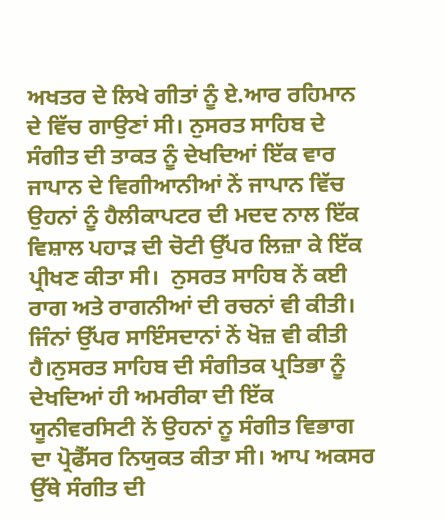ਅਖਤਰ ਦੇ ਲਿਖੇ ਗੀਤਾਂ ਨੂੰ ਏ.ਆਰ ਰਹਿਮਾਨ ਦੇ ਵਿੱਚ ਗਾਉਣਾਂ ਸੀ। ਨੁਸਰਤ ਸਾਹਿਬ ਦੇ ਸੰਗੀਤ ਦੀ ਤਾਕਤ ਨੂੰ ਦੇਖਦਿਆਂ ਇੱਕ ਵਾਰ ਜਾਪਾਨ ਦੇ ਵਿਗੀਆਨੀਆਂ ਨੇਂ ਜਾਪਾਨ ਵਿੱਚ ਉਹਨਾਂ ਨੂੰ ਹੈਲੀਕਾਪਟਰ ਦੀ ਮਦਦ ਨਾਲ ਇੱਕ ਵਿਸ਼ਾਲ ਪਹਾੜ ਦੀ ਚੋਟੀ ਉੱਪਰ ਲਿਜ਼ਾ ਕੇ ਇੱਕ ਪ੍ਰੀਖਣ ਕੀਤਾ ਸੀ।  ਨੁਸਰਤ ਸਾਹਿਬ ਨੇਂ ਕਈ ਰਾਗ ਅਤੇ ਰਾਗਨੀਆਂ ਦੀ ਰਚਨਾਂ ਵੀ ਕੀਤੀ। ਜਿੰਨਾਂ ਉੱਪਰ ਸਾਇੰਸਦਾਨਾਂ ਨੇਂ ਖੋਜ਼ ਵੀ ਕੀਤੀ ਹੈ।ਨੁਸਰਤ ਸਾਹਿਬ ਦੀ ਸੰਗੀਤਕ ਪ੍ਰਤਿਭਾ ਨੂੰ ਦੇਖਦਿਆਂ ਹੀ ਅਮਰੀਕਾ ਦੀ ਇੱਕ ਯੂਨੀਵਰਸਿਟੀ ਨੇਂ ਉਹਨਾਂ ਨੂ ਸੰਗੀਤ ਵਿਭਾਗ ਦਾ ਪ੍ਰੋਫੈੱਸਰ ਨਿਯੁਕਤ ਕੀਤਾ ਸੀ। ਆਪ ਅਕਸਰ ਉੱਥੇ ਸੰਗੀਤ ਦੀ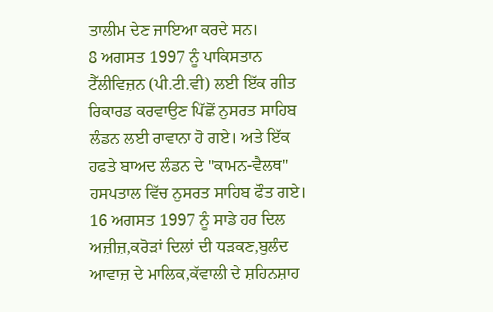ਤਾਲੀਮ ਦੇਣ ਜਾਇਆ ਕਰਦੇ ਸਨ।
8 ਅਗਸਤ 1997 ਨੂੰ ਪਾਕਿਸਤਾਨ ਟੈੱਲੀਵਿਜ਼ਨ (ਪੀ.ਟੀ.ਵੀ) ਲਈ ਇੱਕ ਗੀਤ ਰਿਕਾਰਡ ਕਰਵਾਉਣ ਪਿੱਛੋਂ ਨੁਸਰਤ ਸਾਹਿਬ ਲੰਡਨ ਲਈ ਰਾਵਾਨਾ ਹੋ ਗਏ। ਅਤੇ ਇੱਕ ਹਫਤੇ ਬਾਅਦ ਲੰਡਨ ਦੇ "ਕਾਮਨ-ਵੈਲਥ" ਹਸਪਤਾਲ ਵਿੱਚ ਨੁਸਰਤ ਸਾਹਿਬ ਫੌਤ ਗਏ।
16 ਅਗਸਤ 1997 ਨੂੰ ਸਾਡੇ ਹਰ ਦਿਲ ਅਜ਼ੀਜ਼,ਕਰੋੜਾਂ ਦਿਲਾਂ ਦੀ ਧੜਕਣ,ਬੁਲੰਦ ਆਵਾਜ਼ ਦੇ ਮਾਲਿਕ,ਕੱਵਾਲੀ ਦੇ ਸ਼ਹਿਨਸ਼ਾਹ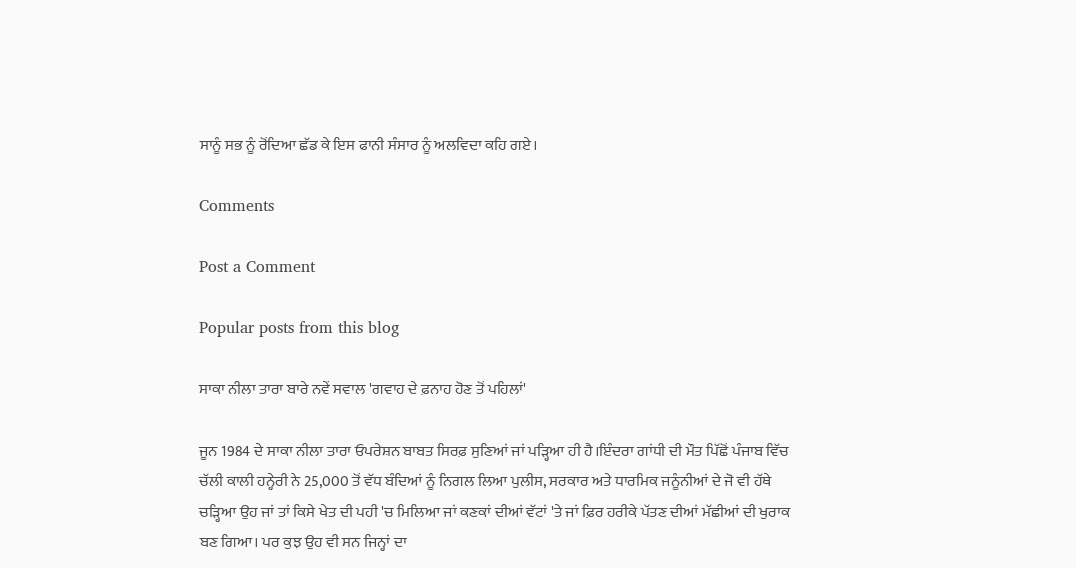ਸਾਨੂੰ ਸਭ ਨੂੰ ਰੋਂਦਿਆ ਛੱਡ ਕੇ ਇਸ ਫਾਨੀ ਸੰਸਾਰ ਨੂੰ ਅਲਵਿਦਾ ਕਹਿ ਗਏ।

Comments

Post a Comment

Popular posts from this blog

ਸਾਕਾ ਨੀਲਾ ਤਾਰਾ ਬਾਰੇ ਨਵੇਂ ਸਵਾਲ 'ਗਵਾਹ ਦੇ ਫ਼ਨਾਹ ਹੋਣ ਤੋਂ ਪਹਿਲਾਂ'

ਜੂਨ 1984 ਦੇ ਸਾਕਾ ਨੀਲਾ ਤਾਰਾ ਓਪਰੇਸ਼ਨ ਬਾਬਤ ਸਿਰਫ਼ ਸੁਣਿਆਂ ਜਾਂ ਪੜ੍ਹਿਆ ਹੀ ਹੈ।ਇੰਦਰਾ ਗਾਂਧੀ ਦੀ ਮੌਤ ਪਿੱਛੋਂ ਪੰਜਾਬ ਵਿੱਚ ਚੱਲੀ ਕਾਲੀ ਹਨ੍ਹੇਰੀ ਨੇ 25,000 ਤੋਂ ਵੱਧ ਬੰਦਿਆਂ ਨੂੰ ਨਿਗਲ ਲਿਆ ਪੁਲੀਸ, ਸਰਕਾਰ ਅਤੇ ਧਾਰਮਿਕ ਜਨੂੰਨੀਆਂ ਦੇ ਜੋ ਵੀ ਹੱਥੇ ਚੜ੍ਹਿਆ ਉਹ ਜਾਂ ਤਾਂ ਕਿਸੇ ਖੇਤ ਦੀ ਪਹੀ 'ਚ ਮਿਲਿਆ ਜਾਂ ਕਣਕਾਂ ਦੀਆਂ ਵੱਟਾਂ 'ਤੇ ਜਾਂ ਫ਼ਿਰ ਹਰੀਕੇ ਪੱਤਣ ਦੀਆਂ ਮੱਛੀਆਂ ਦੀ ਖੁਰਾਕ ਬਣ ਗਿਆ। ਪਰ ਕੁਝ ਉਹ ਵੀ ਸਨ ਜਿਨ੍ਹਾਂ ਦਾ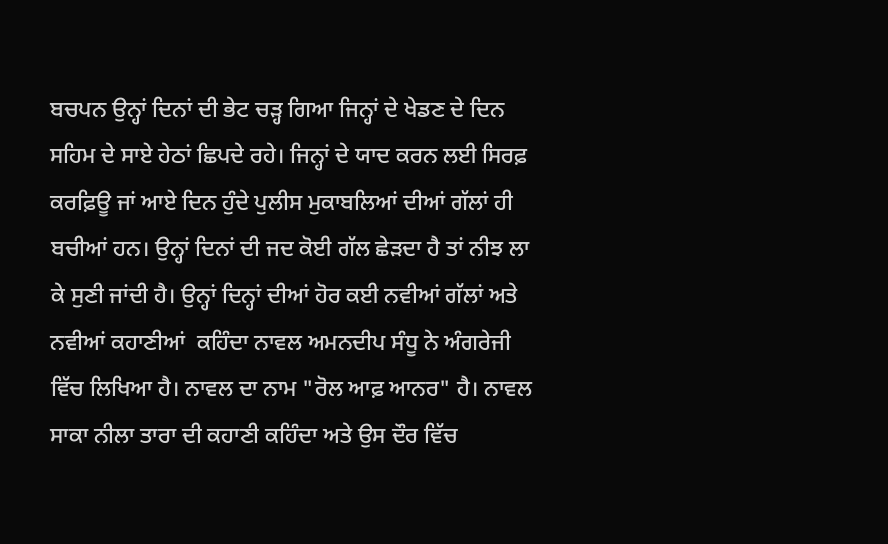ਬਚਪਨ ਉਨ੍ਹਾਂ ਦਿਨਾਂ ਦੀ ਭੇਟ ਚੜ੍ਹ ਗਿਆ ਜਿਨ੍ਹਾਂ ਦੇ ਖੇਡਣ ਦੇ ਦਿਨ ਸਹਿਮ ਦੇ ਸਾਏ ਹੇਠਾਂ ਛਿਪਦੇ ਰਹੇ। ਜਿਨ੍ਹਾਂ ਦੇ ਯਾਦ ਕਰਨ ਲਈ ਸਿਰਫ਼ ਕਰਫ਼ਿਊ ਜਾਂ ਆਏ ਦਿਨ ਹੁੰਦੇ ਪੁਲੀਸ ਮੁਕਾਬਲਿਆਂ ਦੀਆਂ ਗੱਲਾਂ ਹੀ ਬਚੀਆਂ ਹਨ। ਉਨ੍ਹਾਂ ਦਿਨਾਂ ਦੀ ਜਦ ਕੋਈ ਗੱਲ ਛੇੜਦਾ ਹੈ ਤਾਂ ਨੀਝ ਲਾ ਕੇ ਸੁਣੀ ਜਾਂਦੀ ਹੈ। ਉਨ੍ਹਾਂ ਦਿਨ੍ਹਾਂ ਦੀਆਂ ਹੋਰ ਕਈ ਨਵੀਆਂ ਗੱਲਾਂ ਅਤੇ ਨਵੀਆਂ ਕਹਾਣੀਆਂ  ਕਹਿੰਦਾ ਨਾਵਲ ਅਮਨਦੀਪ ਸੰਧੂ ਨੇ ਅੰਗਰੇਜੀ ਵਿੱਚ ਲਿਖਿਆ ਹੈ। ਨਾਵਲ ਦਾ ਨਾਮ "ਰੋਲ ਆਫ਼ ਆਨਰ" ਹੈ। ਨਾਵਲ ਸਾਕਾ ਨੀਲਾ ਤਾਰਾ ਦੀ ਕਹਾਣੀ ਕਹਿੰਦਾ ਅਤੇ ਉਸ ਦੌਰ ਵਿੱਚ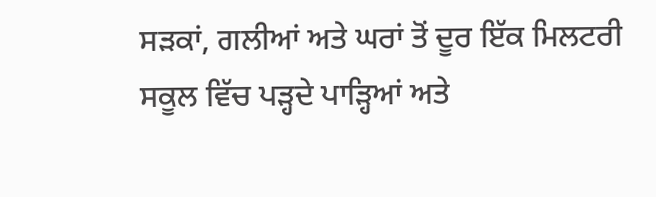ਸੜਕਾਂ, ਗਲੀਆਂ ਅਤੇ ਘਰਾਂ ਤੋਂ ਦੂਰ ਇੱਕ ਮਿਲਟਰੀ ਸਕੂਲ ਵਿੱਚ ਪੜ੍ਹਦੇ ਪਾੜ੍ਹਿਆਂ ਅਤੇ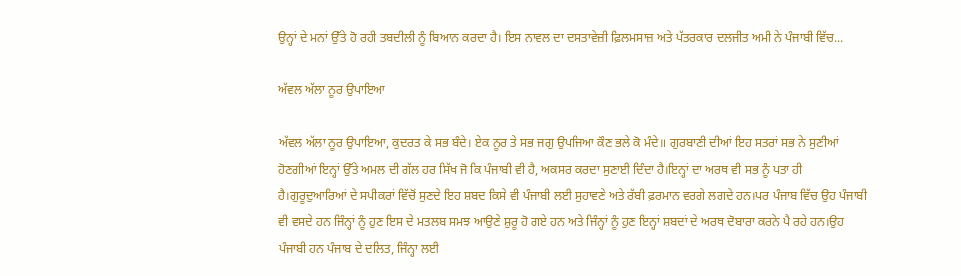ਉਨ੍ਹਾਂ ਦੇ ਮਨਾਂ ਉੱਤੇ ਹੋ ਰਹੀ ਤਬਦੀਲੀ ਨੂੰ ਬਿਆਨ ਕਰਦਾ ਹੈ। ਇਸ ਨਾਵਲ ਦਾ ਦਸਤਾਵੇਜ਼ੀ ਫ਼ਿਲਮਸਾਜ਼ ਅਤੇ ਪੱਤਰਕਾਰ ਦਲਜੀਤ ਅਮੀ ਨੇ ਪੰਜਾਬੀ ਵਿੱਚ...

ਅੱਵਲ ਅੱਲਾ ਨੂਰ ਉਪਾਇਆ

ਅੱਵਲ ਅੱਲਾ ਨੂਰ ਉਪਾਇਆ, ਕੁਦਰਤ ਕੇ ਸਭ ਬੰਦੇ। ਏਕ ਨੂਰ ਤੇ ਸਭ ਜਗੁ ਉਪਜਿਆ ਕੌਣ ਭਲੇ ਕੋ ਮੰਦੇ॥ ਗੁਰਬਾਣੀ ਦੀਆਂ ਇਹ ਸਤਰਾਂ ਸਭ ਨੇ ਸੁਣੀਆਂ ਹੋਣਗੀਆਂ ਇਨ੍ਹਾਂ ਉੱਤੇ ਅਮਲ ਦੀ ਗੱਲ ਹਰ ਸਿੱਖ ਜੋ ਕਿ ਪੰਜਾਬੀ ਵੀ ਹੈ, ਅਕਸਰ ਕਰਦਾ ਸੁਣਾਈ ਦਿੰਦਾ ਹੈ।ਇਨ੍ਹਾਂ ਦਾ ਅਰਥ ਵੀ ਸਭ ਨੂੰ ਪਤਾ ਹੀ ਹੈ।ਗੁਰੂਦੁਆਰਿਆਂ ਦੇ ਸਪੀਕਰਾਂ ਵਿੱਚੋਂ ਸੁਣਦੇ ਇਹ ਸ਼ਬਦ ਕਿਸੇ ਵੀ ਪੰਜਾਬੀ ਲਈ ਸੁਹਾਵਣੇ ਅਤੇ ਰੱਬੀ ਫ਼ਰਮਾਨ ਵਰਗੇ ਲਗਦੇ ਹਨ।ਪਰ ਪੰਜਾਬ ਵਿੱਚ ਉਹ ਪੰਜਾਬੀ ਵੀ ਵਸਦੇ ਹਨ ਜਿੰਨ੍ਹਾਂ ਨੂੰ ਹੁਣ ਇਸ ਦੇ ਮਤਲਬ ਸਮਝ ਆਉਣੇ ਸ਼ੁਰੂ ਹੋ ਗਏ ਹਨ ਅਤੇ ਜਿੰਨ੍ਹਾਂ ਨੂੰ ਹੁਣ ਇਨ੍ਹਾਂ ਸ਼ਬਦਾਂ ਦੇ ਅਰਥ ਦੋਬਾਰਾ ਕਰਨੇ ਪੈ ਰਹੇ ਹਨ।ਉਹ ਪੰਜਾਬੀ ਹਨ ਪੰਜਾਬ ਦੇ ਦਲਿਤ, ਜਿੰਨ੍ਹਾ ਲਈ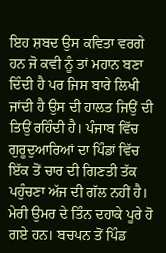ਇਹ ਸ਼ਬਦ ਉਸ ਕਵਿਤਾ ਵਰਗੇ ਹਨ ਜੋ ਕਵੀ ਨੂੰ ਤਾਂ ਮਹਾਨ ਬਣਾ ਦਿੰਦੀ ਹੈ ਪਰ ਜਿਸ ਬਾਰੇ ਲਿਖੀ ਜਾਂਦੀ ਹੈ ਉਸ ਦੀ ਹਾਲਤ ਜਿਉਂ ਦੀ ਤਿਉਂ ਰਹਿੰਦੀ ਹੈ। ਪੰਜਾਬ ਵਿੱਚ ਗੁਰੂਦੁਆਰਿਆਂ ਦਾ ਪਿੰਡਾਂ ਵਿੱਚ ਇੱਕ ਤੋਂ ਚਾਰ ਦੀ ਗਿਣਤੀ ਤੱਕ ਪਹੁੰਚਣਾ ਅੱਜ ਦੀ ਗੱਲ ਨਹੀਂ ਹੈ। ਮੇਰੀ ਉਮਰ ਦੇ ਤਿੰਨ ਦਹਾਕੇ ਪੂਰੇ ਹੋ ਗਏ ਹਨ। ਬਚਪਨ ਤੋਂ ਪਿੰਡ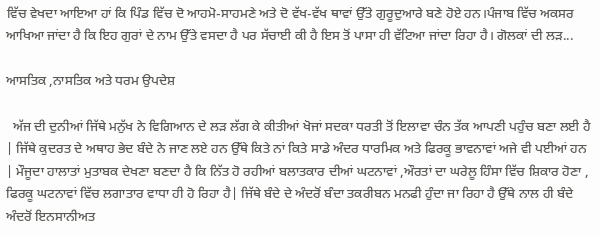ਵਿੱਚ ਵੇਖਦਾ ਆਇਆ ਹਾਂ ਕਿ ਪਿੰਡ ਵਿੱਚ ਦੋ ਆਹਮੋ-ਸਾਹਮਣੇ ਅਤੇ ਦੋ ਵੱਖ-ਵੱਖ ਥਾਵਾਂ ਉੱਤੇ ਗੁਰੂਦੁਆਰੇ ਬਣੇ ਹੋਏ ਹਨ।ਪੰਜਾਬ ਵਿੱਚ ਅਕਸਰ ਆਖਿਆ ਜਾਂਦਾ ਹੈ ਕਿ ਇਹ ਗੁਰਾਂ ਦੇ ਨਾਮ ਉੱਤੇ ਵਸਦਾ ਹੈ ਪਰ ਸੱਚਾਈ ਕੀ ਹੈ ਇਸ ਤੋਂ ਪਾਸਾ ਹੀ ਵੱਟਿਆ ਜਾਂਦਾ ਰਿਹਾ ਹੈ। ਗੋਲਕਾਂ ਦੀ ਲੜ...

ਆਸਤਿਕ ,ਨਾਸਤਿਕ ਅਤੇ ਧਰਮ ਉਪਦੇਸ਼

  ਅੱਜ ਦੀ ਦੁਨੀਆਂ ਜਿੱਥੇ ਮਨੁੱਖ ਨੇ ਵਿਗਿਆਨ ਦੇ ਲੜ ਲੱਗ ਕੇ ਕੀਤੀਆਂ ਖੋਜਾਂ ਸਦਕਾ ਧਰਤੀ ਤੋਂ ਇਲਾਵਾ ਚੰਨ ਤੱਕ ਆਪਣੀ ਪਹੁੰਚ ਬਣਾ ਲਈ ਹੈ | ਜਿੱਥੇ ਕੁਦਰਤ ਦੇ ਅਥਾਹ ਭੇਦ ਬੰਦੇ ਨੇ ਜਾਣ ਲਏ ਹਨ ਉੱਥੇ ਕਿਤੇ ਨਾਂ ਕਿਤੇ ਸਾਡੇ ਅੰਦਰ ਧਾਰਮਿਕ ਅਤੇ ਫਿਰਕੂ ਭਾਵਨਾਵਾਂ ਅਜੇ ਵੀ ਪਈਆਂ ਹਨ | ਮੌਜੂਦਾ ਹਾਲਾਤਾਂ ਮੁਤਾਬਕ ਦੇਖਣਾ ਬਣਦਾ ਹੈ ਕਿ ਨਿੱਤ ਹੋ ਰਹੀਆਂ ਬਲਾਤਕਾਰ ਦੀਆਂ ਘਟਨਾਵਾਂ ,ਔਰਤਾਂ ਦਾ ਘਰੇਲੂ ਹਿੰਸਾ ਵਿੱਚ ਸ਼ਿਕਾਰ ਹੋਣਾ , ਫਿਰਕੂ ਘਟਨਾਵਾਂ ਵਿੱਚ ਲਗਾਤਾਰ ਵਾਧਾ ਹੀ ਹੋ ਰਿਹਾ ਹੈ| ਜਿੱਥੇ ਬੰਦੇ ਦੇ ਅੰਦਰੋਂ ਬੰਦਾ ਤਕਰੀਬਨ ਮਨਫੀ ਹੁੰਦਾ ਜਾ ਰਿਹਾ ਹੈ ਉੱਥੇ ਨਾਲ ਹੀ ਬੰਦੇ ਅੰਦਰੋਂ ਇਨਸਾਨੀਅਤ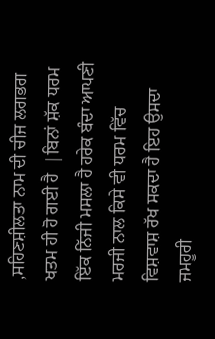,ਸਹਿਣਸ਼ੀਲਤਾ ਨਾਮ ਦੀ ਚੀਜ ਲਗਭਗ ਖਤਮ ਹੀ ਹੋ ਗਈ ਹੈ  |ਬਿਨਾਂ ਸ਼ੱਕ ਧਰਮ ਇੱਕ ਨਿੱਜੀ ਮਸਲਾ ਹੈ ਹਰੇਕ ਬੰਦਾ ਆਪਣੀ ਮਰਜੀ ਨਾਲ ਕਿਸੇ ਵੀ ਧਰਮ ਵਿੱਚ ਵਿਸ਼ਵਾਸ਼ ਰੱਖ ਸਕਦਾ ਹੈ ਇਹ ਉਸਦਾ ਜਮਹੂਰੀ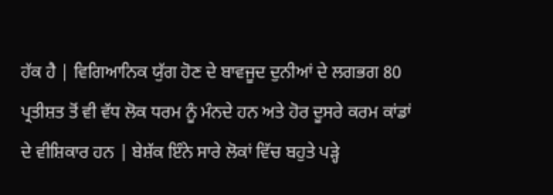ਹੱਕ ਹੈ | ਵਿਗਿਆਨਿਕ ਯੁੱਗ ਹੋਣ ਦੇ ਬਾਵਜੂਦ ਦੁਨੀਆਂ ਦੇ ਲਗਭਗ 80 ਪ੍ਰਤੀਸ਼ਤ ਤੋਂ ਵੀ ਵੱਧ ਲੋਕ ਧਰਮ ਨੂੰ ਮੰਨਦੇ ਹਨ ਅਤੇ ਹੋਰ ਦੂਸਰੇ ਕਰਮ ਕਾਂਡਾਂ ਦੇ ਵੀਸ਼ਿਕਾਰ ਹਨ | ਬੇਸ਼ੱਕ ਇੰਨੇ ਸਾਰੇ ਲੋਕਾਂ ਵਿੱਚ ਬਹੁਤੇ ਪੜ੍ਹੇ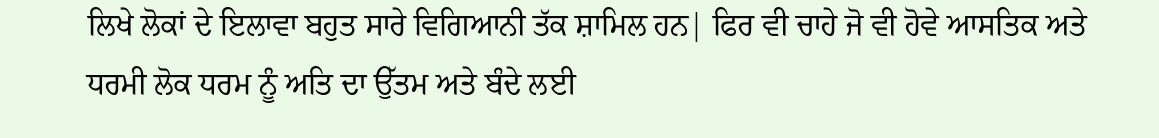ਲਿਖੇ ਲੋਕਾਂ ਦੇ ਇਲਾਵਾ ਬਹੁਤ ਸਾਰੇ ਵਿਗਿਆਨੀ ਤੱਕ ਸ਼ਾਮਿਲ ਹਨ| ਫਿਰ ਵੀ ਚਾਹੇ ਜੋ ਵੀ ਹੋਵੇ ਆਸਤਿਕ ਅਤੇ ਧਰਮੀ ਲੋਕ ਧਰਮ ਨੂੰ ਅਤਿ ਦਾ ਉੱਤਮ ਅਤੇ ਬੰਦੇ ਲਈ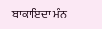ਬਾਕਾਇਦਾ ਮੰਨ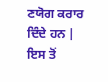ਣਯੋਗ ਕਰਾਰ ਦਿੰਦੇ ਹਨ | ਇਸ ਤੋਂ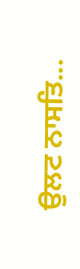ਉਲਟ ਨਾਸਤਿ...